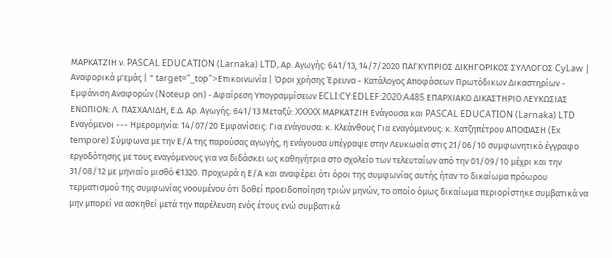ΜΑΡΚΑΤΖΙΗ ν. PASCAL EDUCATION (Larnaka) LTD, Αρ. Αγωγής: 641/13, 14/7/2020 ΠΑΓΚΥΠΡΙΟΣ ΔΙΚΗΓΟΡΙΚΟΣ ΣΥΛΛΟΓΟΣ CyLaw | Αναφορικά μ'εμάς | " target="_top">Επικοινωνία | Όροι χρήσης Έρευνα - Κατάλογος Αποφάσεων Πρωτόδικων Δικαστηρίων - Εμφάνιση Αναφορών (Noteup on) - Αφαίρεση Υπογραμμίσεων ECLI:CY:EDLEF:2020:A485 ΕΠΑΡΧΙΑΚΟ ΔΙΚΑΣΤΗΡΙΟ ΛΕΥΚΩΣΙΑΣ ΕΝΩΠΙΟΝ: Λ. ΠΑΣΧΑΛΙΔΗ, Ε.Δ. Αρ. Αγωγής: 641/13 Μεταξύ: XXXXX ΜΑΡΚΑΤΖΙΗ Ενάγουσα και PASCAL EDUCATION (Larnaka) LTD Εναγόμενοι --- Ημερομηνία: 14/07/20 Εμφανίσεις: Για ενάγουσα: κ. Κλεάνθους Για εναγόμενους: κ. Χατζηπέτρου ΑΠΟΦΑΣΗ (Ex tempore) Σύμφωνα με την Ε/Α της παρούσας αγωγής, η ενάγουσα υπέγραψε στην Λευκωσία στις 21/06/10 συμφωνητικό έγγραφο εργοδότησης με τους εναγόμενους για να διδάσκει ως καθηγήτρια στο σχολείο των τελευταίων από την 01/09/10 μέχρι και την 31/08/12 με μηνιαίο μισθό €1320. Προχωρά η Ε/Α και αναφέρει ότι όροι της συμφωνίας αυτής ήταν το δικαίωμα πρόωρου τερματισμού της συμφωνίας νοουμένου ότι δοθεί προειδοποίηση τριών μηνών, το οποίο όμως δικαίωμα περιορίστηκε συμβατικά να μην μπορεί να ασκηθεί μετά την παρέλευση ενός έτους ενώ συμβατικά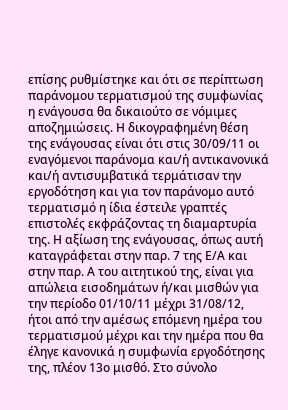επίσης ρυθμίστηκε και ότι σε περίπτωση παράνομου τερματισμού της συμφωνίας η ενάγουσα θα δικαιούτο σε νόμιμες αποζημιώσεις. Η δικογραφημένη θέση της ενάγουσας είναι ότι στις 30/09/11 οι εναγόμενοι παράνομα και/ή αντικανονικά και/ή αντισυμβατικά τερμάτισαν την εργοδότηση και για τον παράνομο αυτό τερματισμό η ίδια έστειλε γραπτές επιστολές εκφράζοντας τη διαμαρτυρία της. Η αξίωση της ενάγουσας, όπως αυτή καταγράφεται στην παρ. 7 της Ε/Α και στην παρ. Α του αιτητικού της, είναι για απώλεια εισοδημάτων ή/και μισθών για την περίοδο 01/10/11 μέχρι 31/08/12, ήτοι από την αμέσως επόμενη ημέρα του τερματισμού μέχρι και την ημέρα που θα έληγε κανονικά η συμφωνία εργοδότησης της, πλέον 13ο μισθό. Στο σύνολο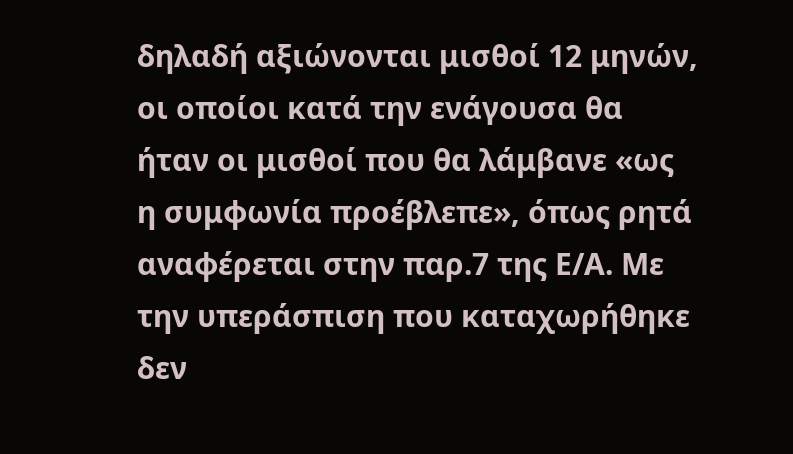δηλαδή αξιώνονται μισθοί 12 μηνών, οι οποίοι κατά την ενάγουσα θα ήταν οι μισθοί που θα λάμβανε «ως η συμφωνία προέβλεπε», όπως ρητά αναφέρεται στην παρ.7 της Ε/Α. Με την υπεράσπιση που καταχωρήθηκε δεν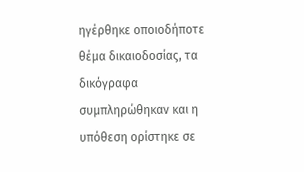ηγέρθηκε οποιοδήποτε θέμα δικαιοδοσίας, τα δικόγραφα συμπληρώθηκαν και η υπόθεση ορίστηκε σε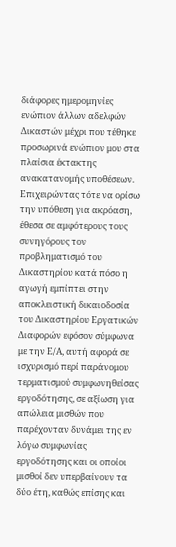διάφορες ημερομηνίες ενώπιον άλλων αδελφών Δικαστών μέχρι που τέθηκε προσωρινά ενώπιον μου στα πλαίσια έκτακτης ανακατανομής υποθέσεων. Επιχειρώντας τότε να ορίσω την υπόθεση για ακρόαση, έθεσα σε αμφότερους τους συνηγόρους τον προβληματισμό του Δικαστηρίου κατά πόσο η αγωγή εμπίπτει στην αποκλειστική δικαιοδοσία του Δικαστηρίου Εργατικών Διαφορών εφόσον σύμφωνα με την Ε/Α, αυτή αφορά σε ισχυρισμό περί παράνομου τερματισμού συμφωνηθείσας εργοδότησης, σε αξίωση για απώλεια μισθών που παρέχονταν δυνάμει της εν λόγω συμφωνίας εργοδότησης και οι οποίοι μισθοί δεν υπερβαίνουν τα δύο έτη, καθώς επίσης και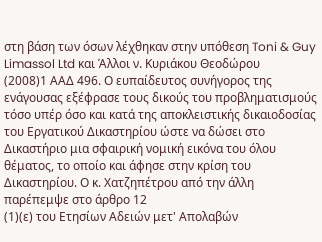στη βάση των όσων λέχθηκαν στην υπόθεση Toni & Guy Limassol Ltd και Άλλοι ν. Kυριάκου Θεοδώρου
(2008)1 ΑΑΔ 496. Ο ευπαίδευτος συνήγορος της ενάγουσας εξέφρασε τους δικούς του προβληματισμούς τόσο υπέρ όσο και κατά της αποκλειστικής δικαιοδοσίας του Εργατικού Δικαστηρίου ώστε να δώσει στο Δικαστήριο μια σφαιρική νομική εικόνα του όλου θέματος, το οποίο και άφησε στην κρίση του Δικαστηρίου. Ο κ. Χατζηπέτρου από την άλλη παρέπεμψε στο άρθρο 12
(1)(ε) του Ετησίων Αδειών μετ' Απολαβών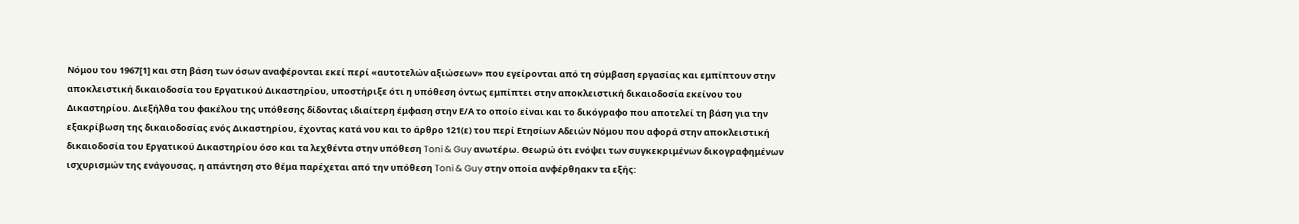Νόμου του 1967[1] και στη βάση των όσων αναφέρονται εκεί περί «αυτοτελών αξιώσεων» που εγείρονται από τη σύμβαση εργασίας και εμπίπτουν στην αποκλειστική δικαιοδοσία του Εργατικού Δικαστηρίου, υποστήριξε ότι η υπόθεση όντως εμπίπτει στην αποκλειστική δικαιοδοσία εκείνου του Δικαστηρίου. Διεξήλθα του φακέλου της υπόθεσης δίδοντας ιδιαίτερη έμφαση στην Ε/Α το οποίο είναι και το δικόγραφο που αποτελεί τη βάση για την εξακρίβωση της δικαιοδοσίας ενός Δικαστηρίου, έχοντας κατά νου και το άρθρο 121(ε) του περί Ετησίων Αδειών Νόμου που αφορά στην αποκλειστική δικαιοδοσία του Εργατικού Δικαστηρίου όσο και τα λεχθέντα στην υπόθεση Toni & Guy ανωτέρω. Θεωρώ ότι ενόψει των συγκεκριμένων δικογραφημένων ισχυρισμών της ενάγουσας, η απάντηση στο θέμα παρέχεται από την υπόθεση Toni & Guy στην οποία ανφέρθηακν τα εξής: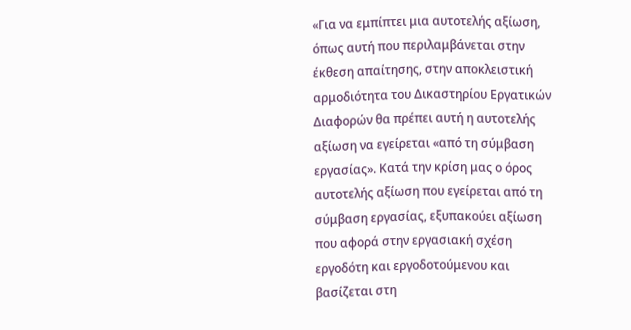«Για να εμπίπτει μια αυτοτελής αξίωση, όπως αυτή που περιλαμβάνεται στην έκθεση απαίτησης, στην αποκλειστική αρμοδιότητα του Δικαστηρίου Εργατικών Διαφορών θα πρέπει αυτή η αυτοτελής αξίωση να εγείρεται «από τη σύμβαση εργασίας». Κατά την κρίση μας ο όρος αυτοτελής αξίωση που εγείρεται από τη σύμβαση εργασίας, εξυπακούει αξίωση που αφορά στην εργασιακή σχέση εργοδότη και εργοδοτούμενου και βασίζεται στη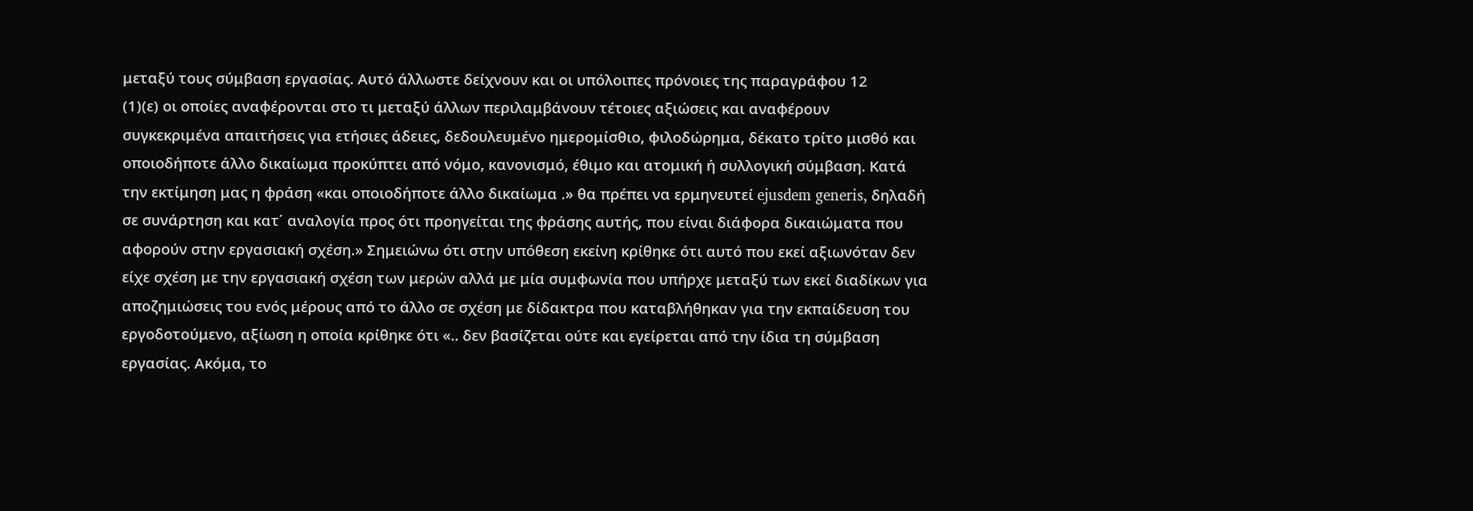μεταξύ τους σύμβαση εργασίας. Αυτό άλλωστε δείχνουν και οι υπόλοιπες πρόνοιες της παραγράφου 12
(1)(ε) οι οποίες αναφέρονται στο τι μεταξύ άλλων περιλαμβάνουν τέτοιες αξιώσεις και αναφέρουν συγκεκριμένα απαιτήσεις για ετήσιες άδειες, δεδουλευμένο ημερομίσθιο, φιλοδώρημα, δέκατο τρίτο μισθό και οποιοδήποτε άλλο δικαίωμα προκύπτει από νόμο, κανονισμό, έθιμο και ατομική ή συλλογική σύμβαση. Κατά την εκτίμηση μας η φράση «και οποιοδήποτε άλλο δικαίωμα .» θα πρέπει να ερμηνευτεί ejusdem generis, δηλαδή σε συνάρτηση και κατ΄ αναλογία προς ότι προηγείται της φράσης αυτής, που είναι διάφορα δικαιώματα που αφορούν στην εργασιακή σχέση.» Σημειώνω ότι στην υπόθεση εκείνη κρίθηκε ότι αυτό που εκεί αξιωνόταν δεν είχε σχέση με την εργασιακή σχέση των μερών αλλά με μία συμφωνία που υπήρχε μεταξύ των εκεί διαδίκων για αποζημιώσεις του ενός μέρους από το άλλο σε σχέση με δίδακτρα που καταβλήθηκαν για την εκπαίδευση του εργοδοτούμενο, αξίωση η οποία κρίθηκε ότι «.. δεν βασίζεται ούτε και εγείρεται από την ίδια τη σύμβαση εργασίας. Ακόμα, το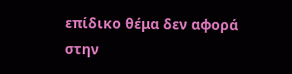επίδικο θέμα δεν αφορά στην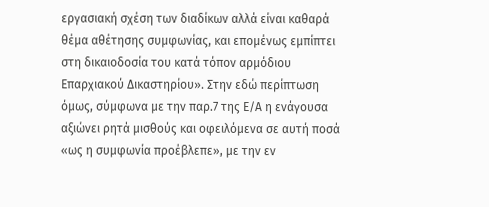εργασιακή σχέση των διαδίκων αλλά είναι καθαρά θέμα αθέτησης συμφωνίας, και επομένως εμπίπτει στη δικαιοδοσία του κατά τόπον αρμόδιου Επαρχιακού Δικαστηρίου». Στην εδώ περίπτωση όμως, σύμφωνα με την παρ.7 της Ε/Α η ενάγουσα αξιώνει ρητά μισθούς και οφειλόμενα σε αυτή ποσά «ως η συμφωνία προέβλεπε», με την εν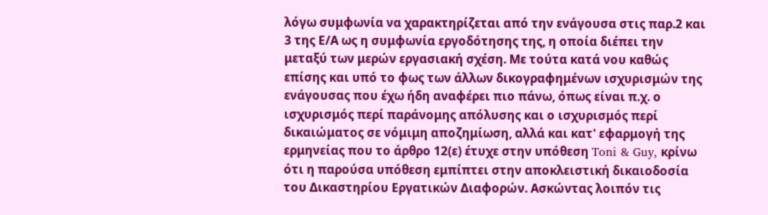λόγω συμφωνία να χαρακτηρίζεται από την ενάγουσα στις παρ.2 και 3 της Ε/Α ως η συμφωνία εργοδότησης της, η οποία διέπει την μεταξύ των μερών εργασιακή σχέση. Με τούτα κατά νου καθώς επίσης και υπό το φως των άλλων δικογραφημένων ισχυρισμών της ενάγουσας που έχω ήδη αναφέρει πιο πάνω, όπως είναι π.χ. ο ισχυρισμός περί παράνομης απόλυσης και ο ισχυρισμός περί δικαιώματος σε νόμιμη αποζημίωση, αλλά και κατ' εφαρμογή της ερμηνείας που το άρθρο 12(ε) έτυχε στην υπόθεση Toni & Guy, κρίνω ότι η παρούσα υπόθεση εμπίπτει στην αποκλειστική δικαιοδοσία του Δικαστηρίου Εργατικών Διαφορών. Ασκώντας λοιπόν τις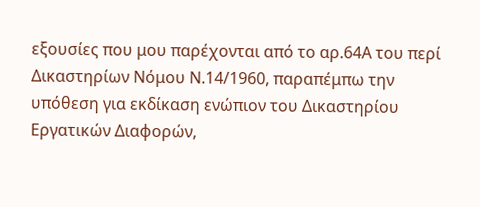εξουσίες που μου παρέχονται από το αρ.64Α του περί Δικαστηρίων Νόμου Ν.14/1960, παραπέμπω την υπόθεση για εκδίκαση ενώπιον του Δικαστηρίου Εργατικών Διαφορών,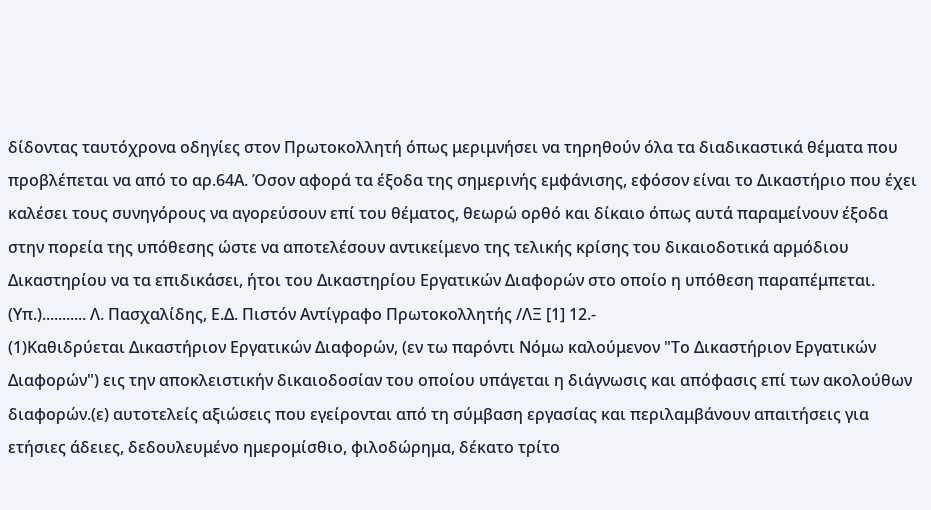δίδοντας ταυτόχρονα οδηγίες στον Πρωτοκολλητή όπως μεριμνήσει να τηρηθούν όλα τα διαδικαστικά θέματα που προβλέπεται να από το αρ.64Α. Όσον αφορά τα έξοδα της σημερινής εμφάνισης, εφόσον είναι το Δικαστήριο που έχει καλέσει τους συνηγόρους να αγορεύσουν επί του θέματος, θεωρώ ορθό και δίκαιο όπως αυτά παραμείνουν έξοδα στην πορεία της υπόθεσης ώστε να αποτελέσουν αντικείμενο της τελικής κρίσης του δικαιοδοτικά αρμόδιου Δικαστηρίου να τα επιδικάσει, ήτοι του Δικαστηρίου Εργατικών Διαφορών στο οποίο η υπόθεση παραπέμπεται. (Υπ.)........... Λ. Πασχαλίδης, Ε.Δ. Πιστόν Αντίγραφο Πρωτοκολλητής /ΛΞ [1] 12.-
(1)Καθιδρύεται Δικαστήριον Εργατικών Διαφορών, (εν τω παρόντι Νόμω καλούμενον "Το Δικαστήριον Εργατικών Διαφορών") εις την αποκλειστικήν δικαιοδοσίαν του οποίου υπάγεται η διάγνωσις και απόφασις επί των ακολούθων διαφορών.(ε) αυτοτελείς αξιώσεις που εγείρονται από τη σύμβαση εργασίας και περιλαμβάνουν απαιτήσεις για ετήσιες άδειες, δεδουλευμένο ημερομίσθιο, φιλοδώρημα, δέκατο τρίτο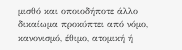μισθό και οποιοδήποτε άλλο δικαίωμα προκύπτει από νόμο, κανονισμό, έθιμο, ατομική ή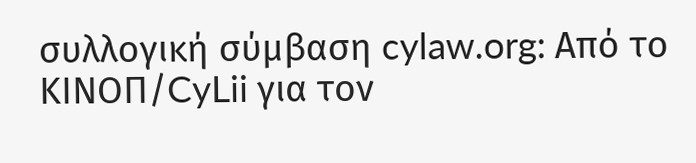συλλογική σύμβαση cylaw.org: Από το ΚΙΝOΠ/CyLii για τον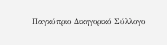Παγκύπριο Δικηγορικό Σύλλογο